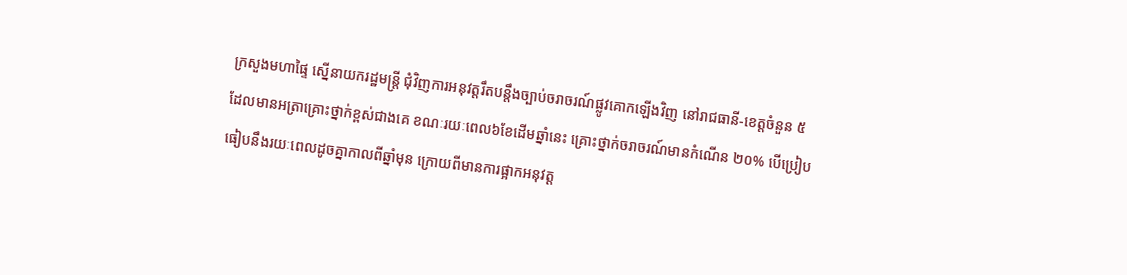ក្រសួងមហាផ្ទៃ ស្នើនាយករដ្ឋមន្ត្រី ជុំវិញការអនុវត្តរឹតបន្តឹងច្បាប់ចរាចរណ៍ផ្លូវគោកឡើងវិញ នៅរាជធានី-ខេត្តចំនួន ៥ ដែលមានអត្រាគ្រោះថ្នាក់ខ្ពស់ជាងគេ ខណៈរយៈពេល៦ខែដើមឆ្នាំនេះ គ្រោះថ្នាក់ចរាចរណ៍មានកំណើន ២០% បើប្រៀបធៀបនឹងរយៈពេលដូចគ្នាកាលពីឆ្នាំមុន ក្រោយពីមានការផ្អាកអនុវត្ត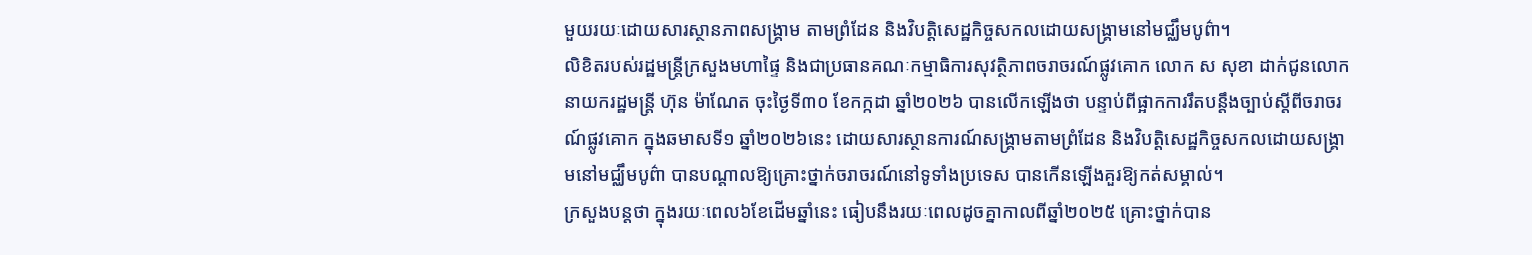មួយរយៈដោយសារស្ថានភាពសង្គ្រាម តាមព្រំដែន និងវិបត្តិសេដ្ឋកិច្ចសកលដោយសង្គ្រាមនៅមជ្ឈឹមបូព៌ា។
លិខិតរបស់រដ្ឋមន្ត្រីក្រសួងមហាផ្ទៃ និងជាប្រធានគណៈកម្មាធិការសុវត្ថិភាពចរាចរណ៍ផ្លូវគោក លោក ស សុខា ដាក់ជូនលោកនាយករដ្ឋមន្ត្រី ហ៊ុន ម៉ាណែត ចុះថ្ងៃទី៣០ ខែកក្កដា ឆ្នាំ២០២៦ បានលើកឡើងថា បន្ទាប់ពីផ្អាកការរឹតបន្តឹងច្បាប់ស្តីពីចរាចរណ៍ផ្លូវគោក ក្នុងឆមាសទី១ ឆ្នាំ២០២៦នេះ ដោយសារស្ថានការណ៍សង្គ្រាមតាមព្រំដែន និងវិបត្តិសេដ្ឋកិច្ចសកលដោយសង្គ្រាមនៅមជ្ឈឹមបូព៌ា បានបណ្តាលឱ្យគ្រោះថ្នាក់ចរាចរណ៍នៅទូទាំងប្រទេស បានកើនឡើងគួរឱ្យកត់សម្គាល់។
ក្រសួងបន្តថា ក្នុងរយៈពេល៦ខែដើមឆ្នាំនេះ ធៀបនឹងរយៈពេលដូចគ្នាកាលពីឆ្នាំ២០២៥ គ្រោះថ្នាក់បាន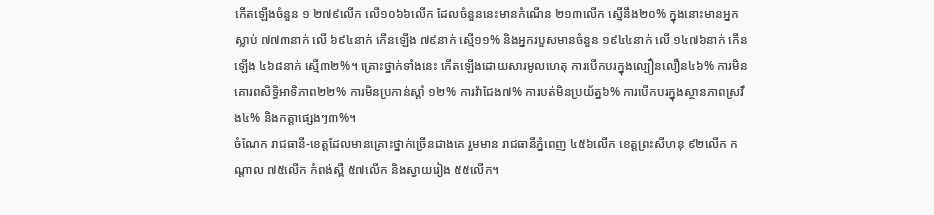កើតឡើងចំនួន ១ ២៧៩លើក លើ១០៦៦លើក ដែលចំនួននេះមានកំណើន ២១៣លើក ស្មើនឹង២០% ក្នុងនោះមានអ្នកស្លាប់ ៧៧៣នាក់ លើ ៦៩៤នាក់ កើនឡើង ៧៩នាក់ ស្មើ១១% និងអ្នករបួសមានចំនួន ១៩៤៤នាក់ លើ ១៤៧៦នាក់ កើនឡើង ៤៦៨នាក់ ស្មើ៣២%។ គ្រោះថ្នាក់ទាំងនេះ កើតឡើងដោយសារមូលហេតុ ការបើកបរក្នុងល្បឿនលឿន៤៦% ការមិនគោរពសិទ្ធិអាទិភាព២២% ការមិនប្រកាន់ស្តាំ ១២% ការវ៉ាជែង៧% ការបត់មិនប្រយ័ត្ន៦% ការបើកបរក្នុងស្ថានភាពស្រវឹង៤% និងកត្តាផ្សេងៗ៣%។
ចំណែក រាជធានី-ខេត្តដែលមានគ្រោះថ្នាក់ច្រើនជាងគេ រួមមាន រាជធានីភ្នំពេញ ៤៥៦លើក ខេត្តព្រះសីហនុ ៩២លើក កណ្តាល ៧៥លើក កំពង់ស្ពឺ ៥៧លើក និងស្វាយរៀង ៥៥លើក។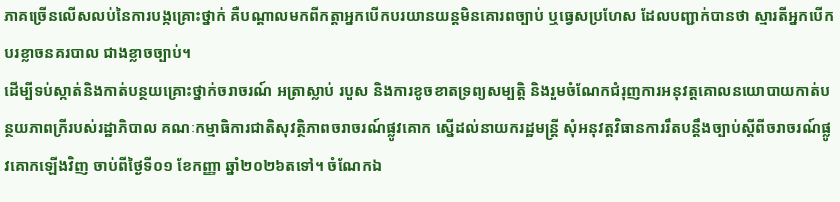ភាគច្រើនលើសលប់នៃការបង្កគ្រោះថ្នាក់ គឺបណ្តាលមកពីកត្តាអ្នកបើកបរយានយន្តមិនគោរពច្បាប់ ឬធ្វេសប្រហែស ដែលបញ្ជាក់បានថា ស្មារតីអ្នកបើកបរខ្លាចនគរបាល ជាងខ្លាចច្បាប់។
ដើម្បីទប់ស្កាត់និងកាត់បន្ថយគ្រោះថ្នាក់ចរាចរណ៍ អត្រាស្លាប់ របួស និងការខូចខាតទ្រព្យសម្បត្តិ និងរួមចំណែកជំរុញការអនុវត្តគោលនយោបាយកាត់បន្ថយភាពក្រីរបស់រដ្ឋាភិបាល គណៈកម្មាធិការជាតិសុវត្ថិភាពចរាចរណ៍ផ្លូវគោក ស្នើដល់នាយករដ្ឋមន្ត្រី សុំអនុវត្តវិធានការរឹតបន្តឹងច្បាប់ស្តីពីចរាចរណ៍ផ្លូវគោកឡើងវិញ ចាប់ពីថ្ងៃទី០១ ខែកញ្ញា ឆ្នាំ២០២៦តទៅ។ ចំណែកឯ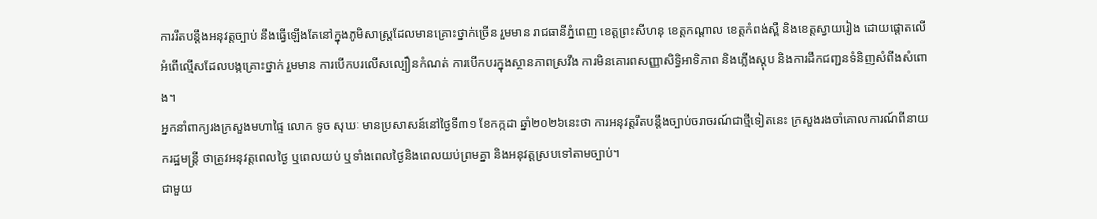ការរឹតបន្តឹងអនុវត្តច្បាប់ នឹងធ្វើឡើងតែនៅក្នុងភូមិសាស្ត្រដែលមានគ្រោះថ្នាក់ច្រើន រួមមាន រាជធានីភ្នំពេញ ខេត្តព្រះសីហនុ ខេត្តកណ្តាល ខេត្តកំពង់ស្ពឺ និងខេត្តស្វាយរៀង ដោយផ្តោតលើអំពើល្មើសដែលបង្កគ្រោះថ្នាក់ រួមមាន ការបើកបរលើសល្បឿនកំណត់ ការបើកបរក្នុងស្ថានភាពស្រវឹង ការមិនគោរពសញ្ញាសិទ្ធិអាទិភាព និងភ្លើងស្តុប និងការដឹកជញ្ជនទំនិញសំពីងសំពោង។
អ្នកនាំពាក្យរងក្រសួងមហាផ្ទៃ លោក ទូច សុឃៈ មានប្រសាសន៍នៅថ្ងៃទី៣១ ខែកក្កដា ឆ្នាំ២០២៦នេះថា ការអនុវត្តរឹតបន្តឹងច្បាប់ចរាចរណ៍ជាថ្មីទៀតនេះ ក្រសួងរងចាំគោលការណ៍ពីនាយករដ្ឋមន្ត្រី ថាត្រូវអនុវត្តពេលថ្ងៃ ឬពេលយប់ ឬទាំងពេលថ្ងៃនិងពេលយប់ព្រមគ្នា និងអនុវត្តស្របទៅតាមច្បាប់។
ជាមួយ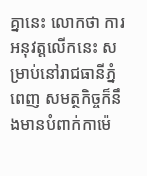គ្នានេះ លោកថា ការអនុវត្តលើកនេះ សម្រាប់នៅរាជធានីភ្នំពេញ សមត្ថកិច្ចក៏នឹងមានបំពាក់កាម៉េ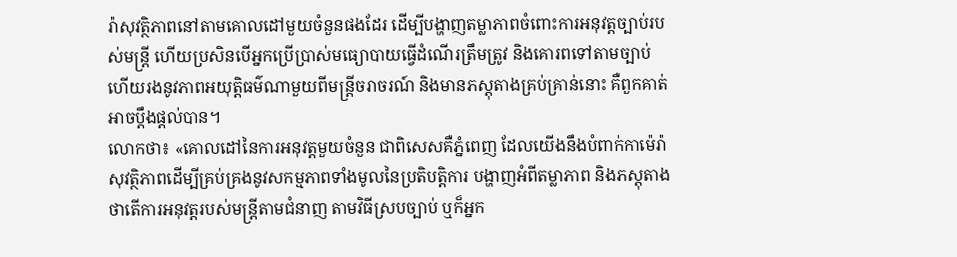រ៉ាសុវត្ថិភាពនៅតាមគោលដៅមួយចំនួនផងដែរ ដើម្បីបង្ហាញតម្លាភាពចំពោះការអនុវត្តច្បាប់របស់មន្ត្រី ហើយប្រសិនបើអ្នកប្រើប្រាស់មធ្យោបាយធ្វើដំណើរត្រឹមត្រូវ និងគោរពទៅតាមច្បាប់ ហើយរងនូវភាពអយុត្តិធម៌ណាមួយពីមន្ត្រីចរាចរណ៍ និងមានភស្តុតាងគ្រប់គ្រាន់នោះ គឺពួកគាត់អាចប្តឹងផ្តល់បាន។
លោកថា៖ «គោលដៅនៃការអនុវត្តមួយចំនួន ជាពិសេសគឺភ្នំពេញ ដែលយើងនឹងបំពាក់កាម៉េរ៉ាសុវត្ថិភាពដើម្បីគ្រប់គ្រងនូវសកម្មភាពទាំងមូលនៃប្រតិបត្តិការ បង្ហាញអំពីតម្លាភាព និងភស្តុតាងថាតើការអនុវត្តរបស់មន្ត្រីតាមជំនាញ តាមវិធីស្របច្បាប់ ឬក៏អ្នក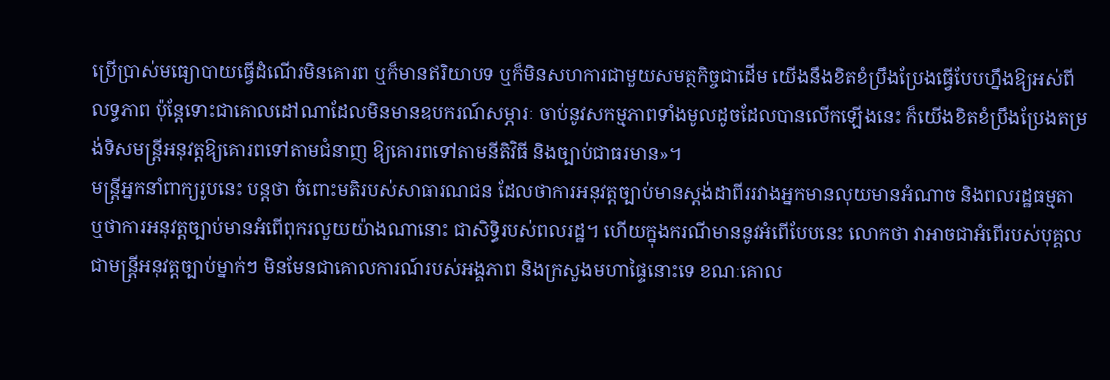ប្រើប្រាស់មធ្យោបាយធ្វើដំណើរមិនគោរព ឬក៏មានឥរិយាបទ ឬក៏មិនសហការជាមួយសមត្ថកិច្ចជាដើម យើងនឹងខិតខំប្រឹងប្រែងធ្វើបែបហ្នឹងឱ្យអស់ពីលទ្ធភាព ប៉ុន្តែទោះជាគោលដៅណាដែលមិនមានឧបករណ៍សម្ភារៈ ចាប់នូវសកម្មភាពទាំងមូលដូចដែលបានលើកឡើងនេះ ក៏យើងខិតខំប្រឹងប្រែងតម្រង់ទិសមន្ត្រីអនុវត្តឱ្យគោរពទៅតាមជំនាញ ឱ្យគោរពទៅតាមនីតិវិធី និងច្បាប់ជាធរមាន»។
មន្ត្រីអ្នកនាំពាក្យរូបនេះ បន្តថា ចំពោះមតិរបស់សាធារណជន ដែលថាការអនុវត្តច្បាប់មានស្តង់ដាពីររវាងអ្នកមានលុយមានអំណាច និងពលរដ្ឋធម្មតា ឬថាការអនុវត្តច្បាប់មានអំពើពុករលួយយ៉ាងណានោះ ជាសិទ្ធិរបស់ពលរដ្ឋ។ ហើយក្នុងករណីមាននូវអំពើបែបនេះ លោកថា វាអាចជាអំពើរបស់បុគ្គលជាមន្ត្រីអនុវត្តច្បាប់ម្នាក់ៗ មិនមែនជាគោលការណ៍របស់អង្គភាព និងក្រសួងមហាផ្ទៃនោះទេ ខណៈគោល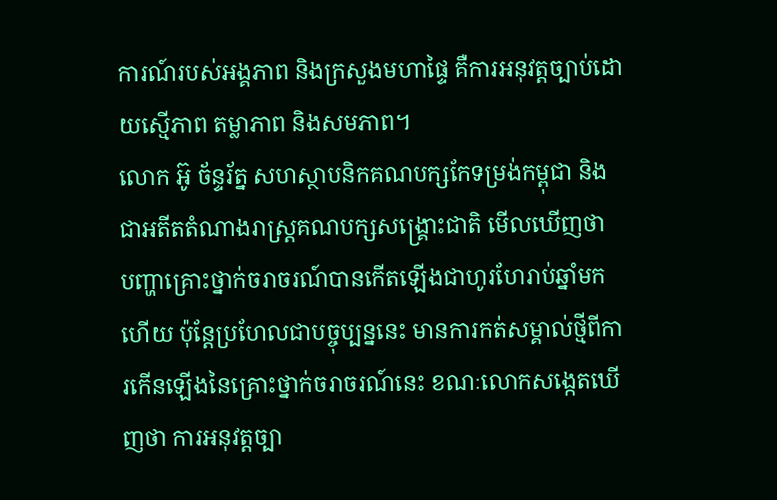ការណ៍របស់អង្គភាព និងក្រសួងមហាផ្ទៃ គឺការអនុវត្តច្បាប់ដោយស្មើភាព តម្លាភាព និងសមភាព។
លោក អ៊ូ ច័ន្ទរ័ត្ន សហស្ថាបនិកគណបក្សកែទម្រង់កម្ពុជា និងជាអតីតតំណាងរាស្រ្តគណបក្សសង្គ្រោះជាតិ មើលឃើញថា បញ្ហាគ្រោះថ្នាក់ចរាចរណ៍បានកើតឡើងជាហូរហែរាប់ឆ្នាំមកហើយ ប៉ុន្តែប្រហែលជាបច្ចុប្បន្ននេះ មានការកត់សម្គាល់ថ្មីពីការកើនឡើងនៃគ្រោះថ្នាក់ចរាចរណ៍នេះ ខណៈលោកសង្កេតឃើញថា ការអនុវត្តច្បា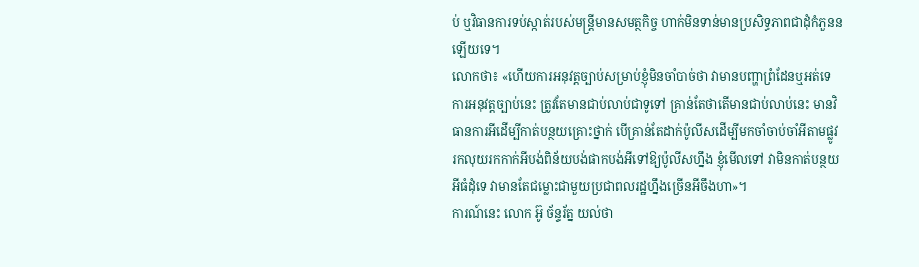ប់ ឬវិធានការទប់ស្កាត់របស់មន្ត្រីមានសមត្ថកិច្ច ហាក់មិនទាន់មានប្រសិទ្ធភាពជាដុំកំភួននឡើយទេ។
លោកថា៖ «ហើយការអនុវត្តច្បាប់សម្រាប់ខ្ញុំមិនចាំបាច់ថា វាមានបញ្ហាព្រំដែនឬអត់ទេ ការអនុវត្តច្បាប់នេះ ត្រូវតែមានជាប់លាប់ជាទូទៅ គ្រាន់តែថាតើមានជាប់លាប់នេះ មានវិធានការអីដើម្បីកាត់បន្ថយគ្រោះថ្នាក់ បើគ្រាន់តែដាក់ប៉ូលីសដើម្បីមកចាំចាប់ចាំអីតាមផ្លូវ រកលុយរកកាក់អីបង់ពិន័យបង់ផាកបង់អីទៅឱ្យប៉ូលីសហ្នឹង ខ្ញុំមើលទៅ វាមិនកាត់បន្ថយអីធំដុំទេ វាមានតែជម្លោះជាមួយប្រជាពលរដ្ឋហ្នឹងច្រើនអីចឹងហា»។
ការណ៍នេះ លោក អ៊ូ ច័ន្ទរ័ត្ន យល់ថា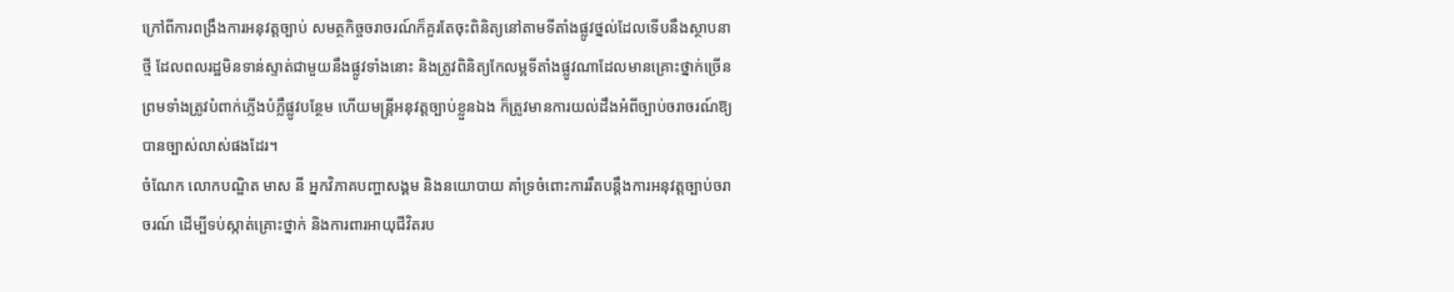ក្រៅពីការពង្រឹងការអនុវត្តច្បាប់ សមត្ថកិច្ចចរាចរណ៍ក៏គួរតែចុះពិនិត្យនៅតាមទីតាំងផ្លូវថ្នល់ដែលទើបនឹងស្ថាបនាថ្មី ដែលពលរដ្ឋមិនទាន់ស្ទាត់ជាមួយនឹងផ្លូវទាំងនោះ និងត្រូវពិនិត្យកែលម្អទីតាំងផ្លូវណាដែលមានគ្រោះថ្នាក់ច្រើន ព្រមទាំងត្រូវបំពាក់ភ្លើងបំភ្លឺផ្លូវបន្ថែម ហើយមន្ត្រីអនុវត្តច្បាប់ខ្លួនឯង ក៏ត្រូវមានការយល់ដឹងអំពីច្បាប់ចរាចរណ៍ឱ្យបានច្បាស់លាស់ផងដែរ។
ចំណែក លោកបណ្ឌិត មាស នី អ្នកវិភាគបញ្ហាសង្គម និងនយោបាយ គាំទ្រចំពោះការរឹតបន្តឹងការអនុវត្តច្បាប់ចរាចរណ៍ ដើម្បីទប់ស្កាត់គ្រោះថ្នាក់ និងការពារអាយុជីវិតរប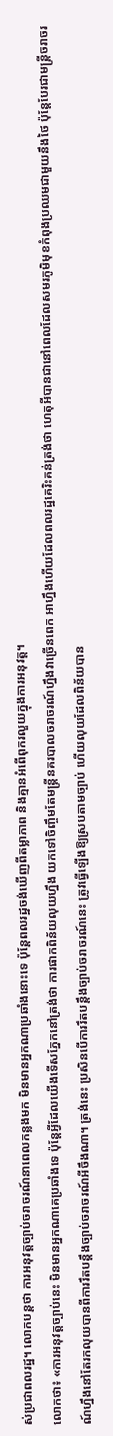ស់ប្រជាពលរដ្ឋ។ លោកបន្តថា ការអនុវត្តច្បាប់ចរាចរណ៍នាពេលកន្លងមក មិនមានអ្នកណាប្រឆាំងនោះទេ ប៉ុន្តែពលរដ្ឋចង់ឃើញពីតម្លាភាព និងគ្មានអំពើពុករលួយក្នុងការអនុវត្ត។
លោកថា៖ «ការអនុវត្តច្បាប់នេះ មិនមានអ្នកណាគេប្រឆាំងទេ ប៉ុន្តែអ្វីដែលយើងទើសភ្នែកនៅត្រង់ថា ការផាកពិន័យលុយហ្នឹង យកទៅចិញ្ចឹមតែមន្ត្រីនគរបាលចរាចរណ៍ហ្នឹងវាច្រើនពេក អាហ្នឹងហើយដែលពលរដ្ឋគេរិះគន់ត្រង់ថា ហេតុអីបានជានៅពេលដែលសមរភូមិមុខកំពុងប្រឈមជាមួយនឹងថៃ ប៉ុន្តែបែរជាមន្ត្រីចរាចរណ៍ហ្នឹងនៅតែរកលុយបានពីការរឹតបន្តឹងច្បាប់ចរាចរណ៍អីចឹងណា។ ត្រង់នេះ ប្រសិនបើការរឹតបន្តឹងច្បាប់ចរាចរណ៍នេះ ត្រូវធ្វើឡើងឱ្យស្របតាមច្បាប់ ហើយលុយដែលពិន័យបាន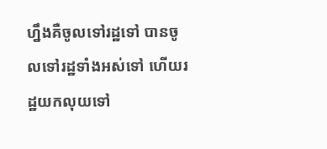ហ្នឹងគឺចូលទៅរដ្ឋទៅ បានចូលទៅរដ្ឋទាំងអស់ទៅ ហើយរដ្ឋយកលុយទៅ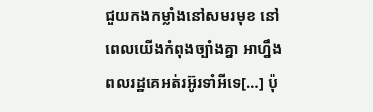ជួយកងកម្លាំងនៅសមរមុខ នៅពេលយើងកំពុងច្បាំងគ្នា អាហ្នឹងពលរដ្ឋគេអត់រអ៊ូរទាំអីទេ[…] ប៉ុ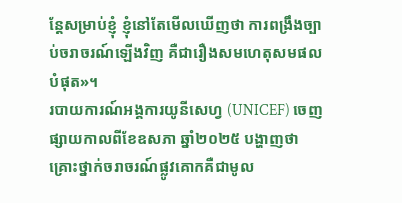ន្តែសម្រាប់ខ្ញុំ ខ្ញុំនៅតែមើលឃើញថា ការពង្រឹងច្បាប់ចរាចរណ៍ឡើងវិញ គឺជារឿងសមហេតុសមផលបំផុត»។
របាយការណ៍អង្គការយូនីសេហ្វ (UNICEF) ចេញផ្សាយកាលពីខែឧសភា ឆ្នាំ២០២៥ បង្ហាញថា គ្រោះថ្នាក់ចរាចរណ៍ផ្លូវគោកគឺជាមូល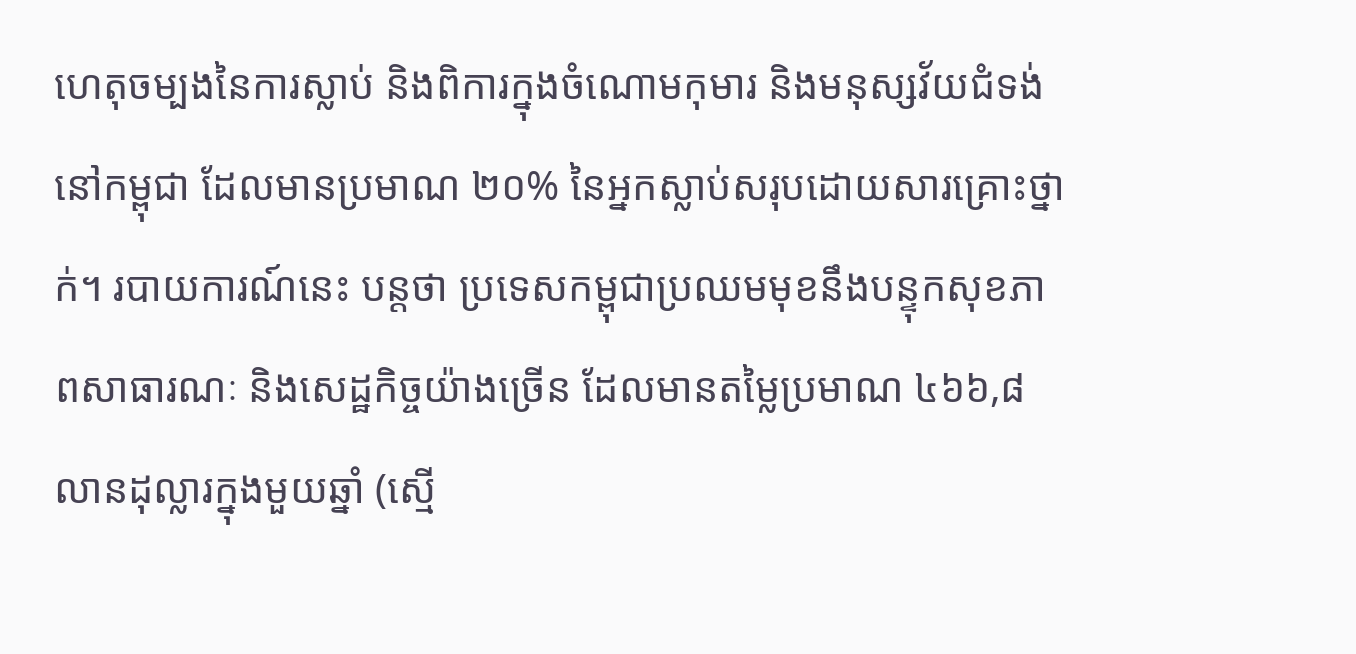ហេតុចម្បងនៃការស្លាប់ និងពិការក្នុងចំណោមកុមារ និងមនុស្សវ័យជំទង់នៅកម្ពុជា ដែលមានប្រមាណ ២០% នៃអ្នកស្លាប់សរុបដោយសារគ្រោះថ្នាក់។ របាយការណ៍នេះ បន្តថា ប្រទេសកម្ពុជាប្រឈមមុខនឹងបន្ទុកសុខភាពសាធារណៈ និងសេដ្ឋកិច្ចយ៉ាងច្រើន ដែលមានតម្លៃប្រមាណ ៤៦៦,៨ លានដុល្លារក្នុងមួយឆ្នាំ (ស្មើ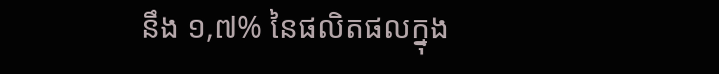នឹង ១,៧% នៃផលិតផលក្នុង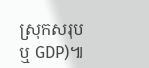ស្រុកសរុប ឬ GDP)៕